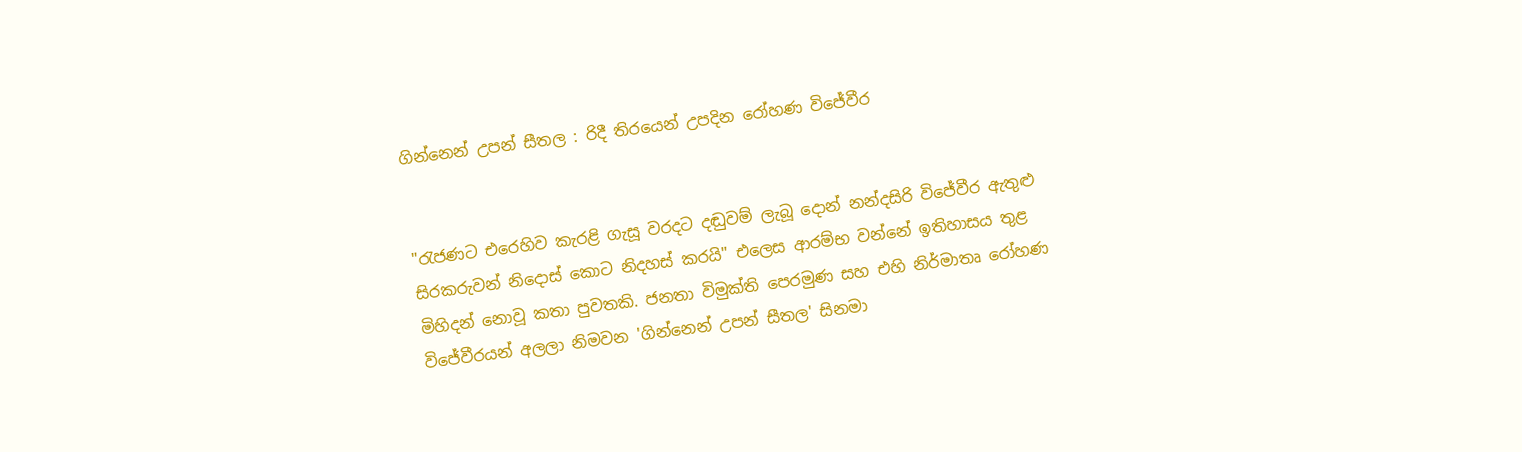ගින්නෙන් උපන් සීතල : රිදී තිරයෙන් උපදින රෝහණ විජේවීර


"රැජණට එරෙහිව කැරළි ගැසූ වරදට දඬුවම් ලැබූ දොන් නන්දසිරි විජේවීර ඇතුළු සිරකරුවන් නිදොස් කොට නිදහස් කරයි" එලෙස ආරම්භ වන්නේ ඉතිහාසය තුළ මිහිදන් නොවූ කතා පුවතකි. ජනතා විමුක්ති පෙරමුණ සහ එහි නිර්මාතෘ රෝහණ විජේවීරයන් අලලා නිමවන 'ගින්නෙන් උපන් සීතල' සිනමා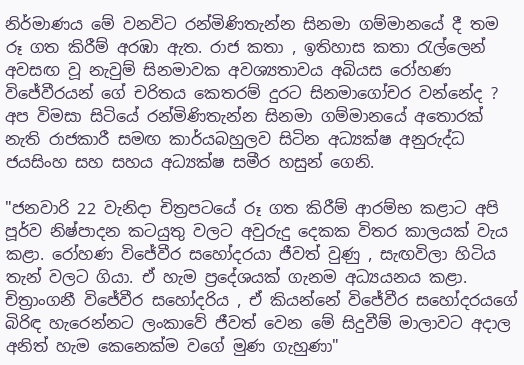නිර්මාණය මේ වනවිට රන්මිණිතැන්න සිනමා ගම්මානයේ දී තම රූ ගත කිරීම් අරඹා ඇත. රාජ කතා , ඉතිහාස කතා රැල්ලෙන් අවසඟ වූ නැවුම් සිනමාවක අවශ්‍යතාවය අබියස රෝහණ විජේවීරයන් ගේ චරිතය කෙතරම් දුරට සිනමාගෝචර වන්නේද ? අප විමසා සිටියේ රන්මිණිතැන්න සිනමා ගම්මානයේ අතොරක් නැති රාජකාරී සමඟ කාර්යබහුලව සිටින අධ්‍යක්ෂ අනුරුද්ධ ජයසිංහ සහ සහය අධ්‍යක්ෂ සමීර හසුන් ගෙනි.

"ජනවාරි 22 වැනිදා චිත්‍රපටයේ රූ ගත කිරීම් ආරම්භ කළාට අපි පූර්ව නිෂ්පාදන කටයුතු වලට අවුරුදු දෙකක විතර කාලයක් වැය කළා. රෝහණ විජේවීර සහෝදරයා ජීවත් වුණු , සැඟවිලා හිටිය තැන් වලට ගියා. ඒ හැම ප්‍රදේශයක් ගැනම අධ්‍යයනය කළා. චිත්‍රාංගනී විජේවීර සහෝදරිය , ඒ කියන්නේ විජේවීර සහෝදරයගේ බිරිඳ හැරෙන්නට ලංකාවේ ජීවත් වෙන මේ සිදුවීම් මාලාවට අදාල අනිත් හැම කෙනෙක්ම වගේ මුණ ගැහුණා"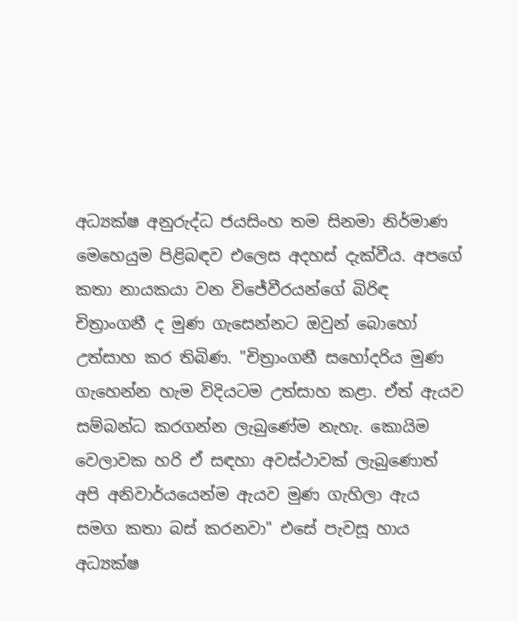අධ්‍යක්ෂ අනුරුද්ධ ජයසිංහ තම සිනමා නිර්මාණ මෙහෙයුම පිළිබඳව එලෙස අදහස් දැක්වීය. අපගේ කතා නායකයා වන විජේවීරයන්ගේ බිරිඳ චිත්‍රාංගනී ද මුණ ගැසෙන්නට ඔවුන් බොහෝ උත්සාහ කර තිබිණ. "චිත්‍රාංගනී සහෝදරිය මුණ ගැහෙන්න හැම විදියටම උත්සාහ කළා. ඒත් ඇයව සම්බන්ධ කරගන්න ලැබුණේම නැහැ. කොයිම වෙලාවක හරි ඒ සඳහා අවස්ථාවක් ලැබුණොත් අපි අනිවාර්යයෙන්ම ඇයව මුණ ගැහිලා ඇය සමග කතා බස් කරනවා" එසේ පැවසූ හාය අධ්‍යක්ෂ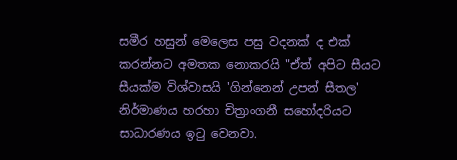සමීර හසුන් මෙලෙස පසු වදනක් ද එක් කරන්නට අමතක නොකරයි "ඒත් අපිට සීයට සීයක්ම විශ්වාසයි 'ගින්නෙන් උපන් සීතල' නිර්මාණය හරහා චිත්‍රාංගනී සහෝදරියට සාධාරණය ඉටු වෙනවා.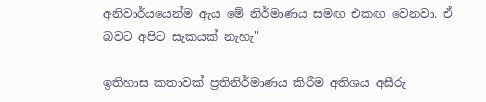අනිවාර්යයෙන්ම ඇය මේ නිර්මාණය සමඟ එකඟ වෙනවා. ඒ බවට අපිට සැකයක් නැහැ"

ඉතිහාස කතාවක් ප්‍රතිනිර්මාණය කිරීම අතිශය අසීරු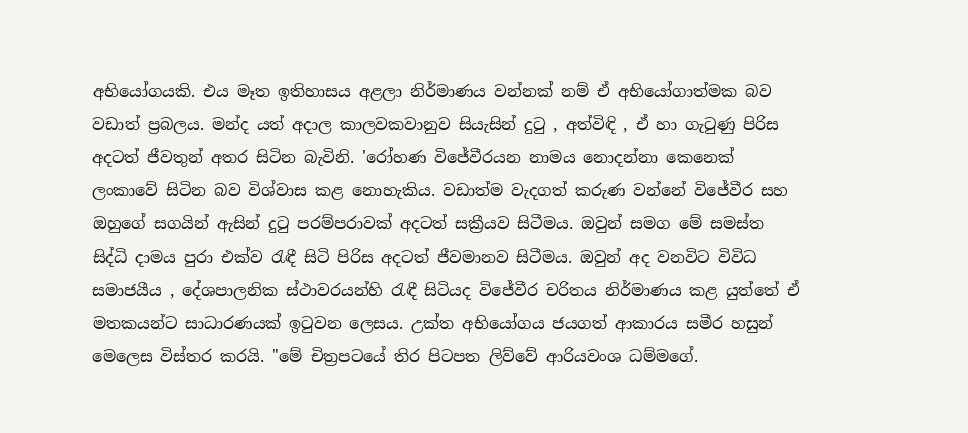අභියෝගයකි. එය මෑත ඉතිහාසය අළලා නිර්මාණය වන්නක් නම් ඒ අභියෝගාත්මක බව වඩාත් ප්‍රබලය. මන්ද යත් අදාල කාලවකවානුව සියැසින් දුටු , අත්විඳි , ඒ හා ගැටුණු පිරිස අදටත් ජීවතුන් අතර සිටින බැවිනි. 'රෝහණ විජේවීරයන නාමය නොදන්නා කෙනෙක් ලංකාවේ සිටින බව විශ්වාස කළ නොහැකිය. වඩාත්ම වැදගත් කරුණ වන්නේ විජේවීර සහ ඔහුගේ සගයින් ඇසින් දුටු පරම්පරාවක් අදටත් සක්‍රීයව සිටීමය. ඔවුන් සමග මේ සමස්ත සිද්ධි දාමය පුරා එක්ව රැඳී සිටි පිරිස අදටත් ජීවමානව සිටීමය. ඔවුන් අද වනවිට විවිධ සමාජයීය , දේශපාලනික ස්ථාවරයන්හි රැඳී සිටියද විජේවීර චරිතය නිර්මාණය කළ යුත්තේ ඒ මතකයන්ට සාධාරණයක් ඉටුවන ලෙසය. උක්ත අභියෝගය ජයගත් ආකාරය සමීර හසුන් මෙලෙස විස්තර කරයි. "මේ චිත්‍රපටයේ තිර පිටපත ලිව්වේ ආරියවංශ ධම්මගේ.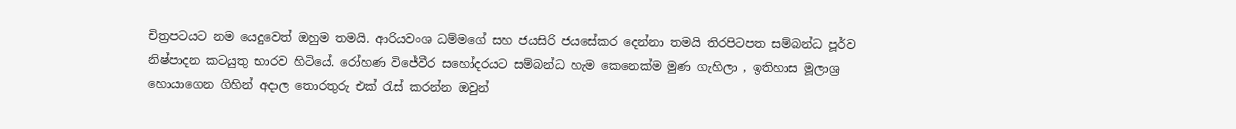චිත්‍රපටයට නම යෙදුවෙත් ඔහුම තමයි. ආරියවංශ ධම්මගේ සහ ජයසිරි ජයසේකර දෙන්නා තමයි තිරපිටපත සම්බන්ධ පූර්ව නිෂ්පාදන කටයුතු භාරව හිටියේ. රෝහණ විජේවීර සහෝදරයට සම්බන්ධ හැම කෙනෙක්ම මුණ ගැහිලා , ඉතිහාස මූලාශ්‍ර හොයාගෙන ගිහින් අදාල තොරතුරු එක් රැස් කරන්න ඔවුන්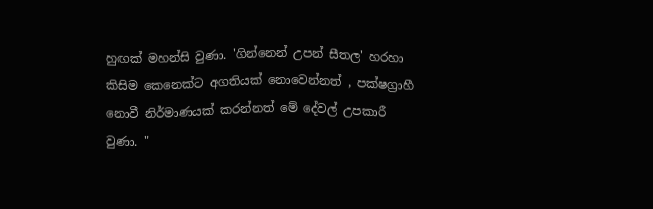හුඟක් මහන්සි වුණා. 'ගින්නෙන් උපන් සීතල' හරහා කිසිම කෙනෙක්ට අගතියක් නොවෙන්නත් , පක්ෂග්‍රාහී නොවී නිර්මාණයක් කරන්නත් මේ දේවල් උපකාරී වුණා. "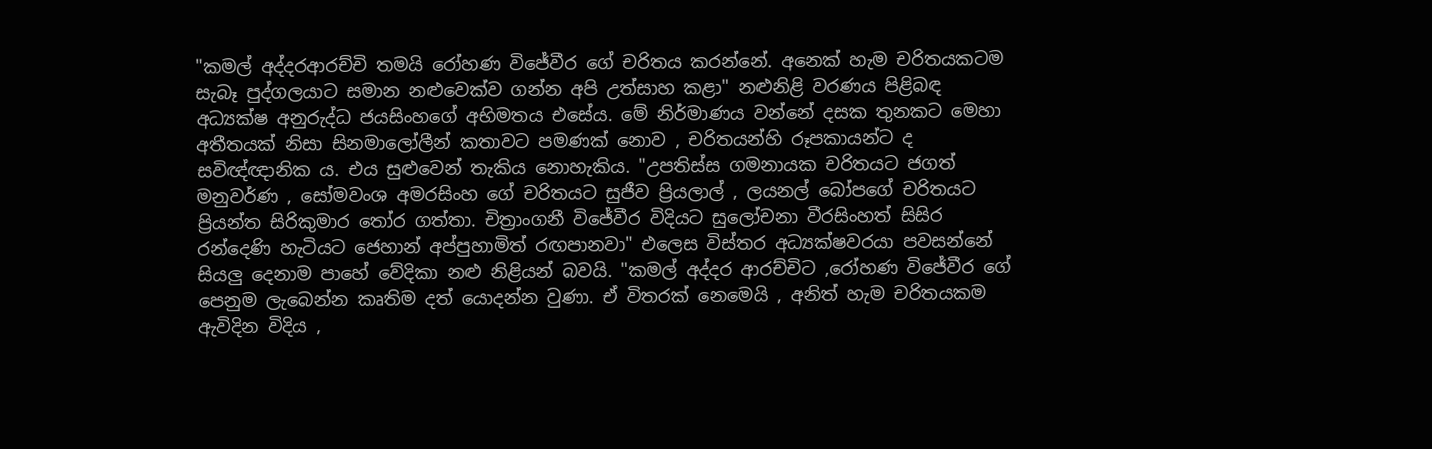"කමල් අද්දරආරච්චි තමයි රෝහණ විජේවීර ගේ චරිතය කරන්නේ. අනෙක් හැම චරිතයකටම සැබෑ පුද්ගලයාට සමාන නළුවෙක්ව ගන්න අපි උත්සාහ කළා" නළුනිළි වරණය පිළිබඳ අධ්‍යක්ෂ අනුරුද්ධ ජයසිංහගේ අභිමතය එසේය. මේ නිර්මාණය වන්නේ දසක තුනකට මෙහා අතීතයක් නිසා සිනමාලෝලීන් කතාවට පමණක් නොව , චරිතයන්හි රූපකායන්ට ද සවිඥ්ඥානික ය. එය සුළුවෙන් තැකිය නොහැකිය. "උපතිස්ස ගමනායක චරිතයට ජගත් මනුවර්ණ , සෝමවංශ අමරසිංහ ගේ චරිතයට සුජීව ප්‍රියලාල් , ලයනල් බෝපගේ චරිතයට ප්‍රියන්ත සිරිකුමාර තෝර ගත්තා. චිත්‍රාංගනී විජේවීර විදියට සුලෝචනා වීරසිංහත් සිසිර රන්දෙණි හැටියට ජෙහාන් අප්පුහාමිත් රඟපානවා" එලෙස විස්තර අධ්‍යක්ෂවරයා පවසන්නේ සියලු දෙනාම පාහේ වේදිකා නළු නිළියන් බවයි. "කමල් අද්දර ආරච්චිට ,රෝහණ විජේවීර ගේ පෙනුම ලැබෙන්න කෘතිම දත් යොදන්න වුණා. ඒ විතරක් නෙමෙයි , අනිත් හැම චරිතයකම ඇවිදින විදිය ,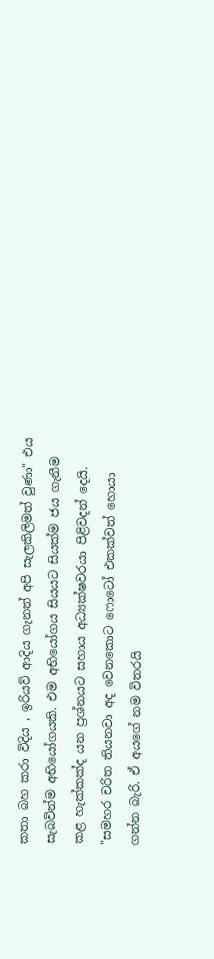කතා බහ කරා විදිය , ඉරියව් ආදිය ගැනත් අපි සැලකිලිමත් වුණා" එය සැබවින්ම අභියෝගයකි. එම අභියෝගය සියයට සියක්ම ජය ගැනීම කළ හැක්කක්ද යන ප්‍රශ්නයට සහාය අධ්‍යක්ෂවරයා පිළිවදන් දෙයි. "සමහර චරිත තියනවා අද වෙනකොට ෆොටෝ එකක්වත් හොයා ගන්න බැරි. ඒ අයගේ නම විතරයි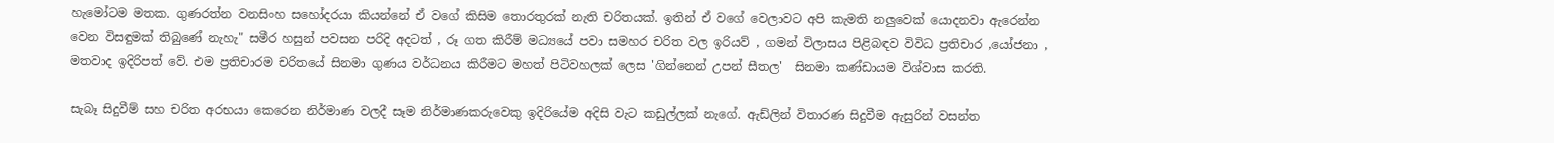හැමෝටම මතක. ගුණරත්න වනසිංහ සහෝදරයා කියන්නේ ඒ වගේ කිසිම තොරතුරක් නැති චරිතයක්. ඉතින් ඒ වගේ වෙලාවට අපි කැමති නලුවෙක් යොදනවා ඇරෙන්න වෙන විසඳුමක් තිබුණේ නැහැ" සමීර හසුන් පවසන පරිදි අදටත් , රූ ගත කිරීම් මධ්‍යයේ පවා සමහර චරිත වල ඉරියව් , ගමන් විලාසය පිළිබඳව විවිධ ප්‍රතිචාර ,යෝජනා , මතවාද ඉදිරිපත් වේ. එම ප්‍රතිචාරම චරිතයේ සිනමා ගුණය වර්ධනය කිරීමට මහත් පිටිවහලක් ලෙස 'ගින්නෙන් උපන් සීතල'  සිනමා කණ්ඩායම විශ්වාස කරති.

සැබෑ සිදුවීම් සහ චරිත අරභයා කෙරෙන නිර්මාණ වලදී සෑම නිර්මාණකරුවෙකු ඉදිරියේම අදිසි වැට කඩුල්ලක් නැගේ. ඇඩ්ලින් විතාරණ සිදුවීම ඇසුරින් වසන්ත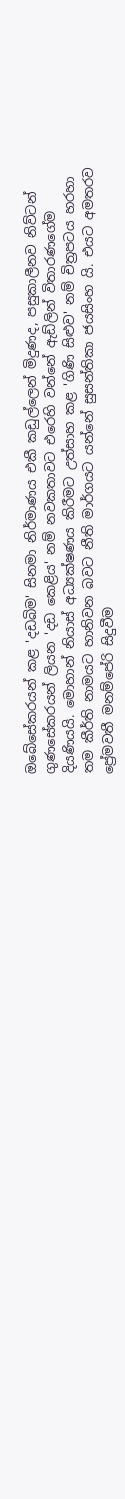ඔබේසේකරයන් කළ 'දඩබිම' සිනමා නිර්මාණය එකී කඩුල්ලෙන් මිදුණද, පසුකාලීනව නිව්ටන් ගුණසේකරයන් ලියන 'දඩ කෙළිය' නම් නවකතාවට එරෙහි වන්නේ ඇඩ්ලින් විතාරණගේම දියණියයි. මොහාන් නියාස් අධ්‍යක්ෂණය කිරීමට උත්සාහ කළ 'ගිණි සිළුව' නම් චිත්‍රපටය හරහා තම කීර්ති නාමයට හානිවන බවට නීති මාර්ගයට යන්නේ සුසන්තිකා ජයසිංහ යි. එයට අමතරව ප්‍රේමවතී මනම්පේරි සිදුවීම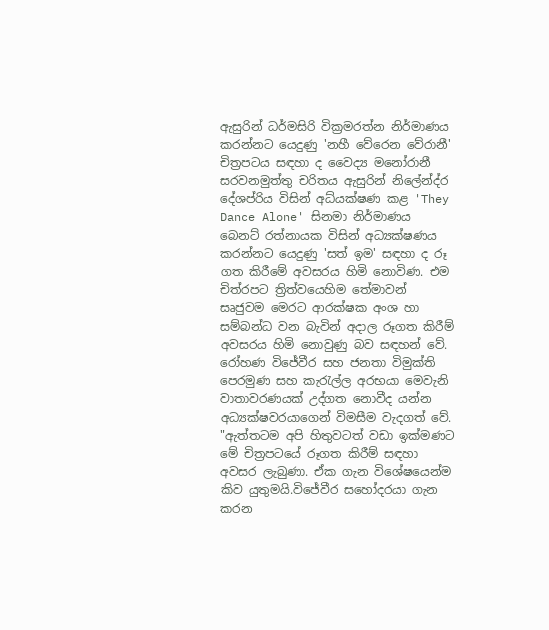ඇසුරින් ධර්මසිරි වික්‍රමරත්න නිර්මාණය කරන්නට යෙදුණු 'නහී වේරෙන වේරානී'  චිත්‍රපටය සඳහා ද වෛද්‍ය මනෝරානී සරවනමුත්තු චරිතය ඇසුරින් නිලේන්ද්ර දේශප්රිය විසින් අධ්යක්ෂණ කළ 'They Dance Alone' සිනමා නිර්මාණය බෙනට් රත්නායක විසින් අධ්‍යක්ෂණය කරන්නට යෙදුණු 'සත් ඉම' සඳහා ද රූ ගත කිරීමේ අවසරය හිමි නොවිණ. එම චිත්රපට ත්‍රිත්වයෙහිම තේමාවන් සෘජුවම මෙරට ආරක්ෂක අංශ හා සම්බන්ධ වන බැවින් අදාල රූගත කිරීම් අවසරය හිමි නොවුණු බව සඳහන් වේ. රෝහණ විජේවීර සහ ජනතා විමුක්ති පෙරමුණ සහ කැරැල්ල අරභයා මෙවැනි වාතාවරණයක් උද්ගත නොවීද යන්න අධ්‍යක්ෂවරයාගෙන් විමසීම වැදගත් වේ. "ඇත්තටම අපි හිතුවටත් වඩා ඉක්මණට මේ චිත්‍රපටයේ රූගත කිරීම් සඳහා අවසර ලැබුණා. ඒක ගැන විශේෂයෙන්ම කිව යුතුමයි.විජේවීර සහෝදරයා ගැන කරන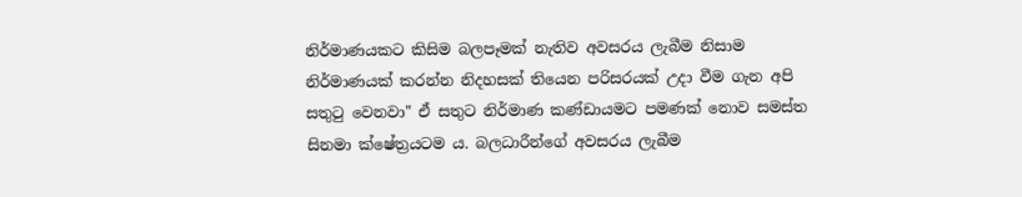නිර්මාණයකට කිසිම බලපෑමක් නැතිව අවසරය ලැබීම නිසාම නිර්මාණයක් කරන්න නිදහසක් තියෙන පරිසරයක් උදා වීම ගැන අපි සතුටු වෙනවා" ඒ සතුට නිර්මාණ කණ්ඩායමට පමණක් නොව සමස්ත සිනමා ක්ෂේත්‍රයටම ය. බලධාරීන්ගේ අවසරය ලැබීම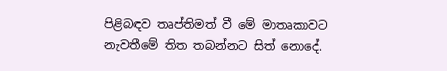පිළිබඳව තෘප්තිමත් වී මේ මාතෘකාවට නැවතීමේ තිත තබන්නට සිත් නොදේ.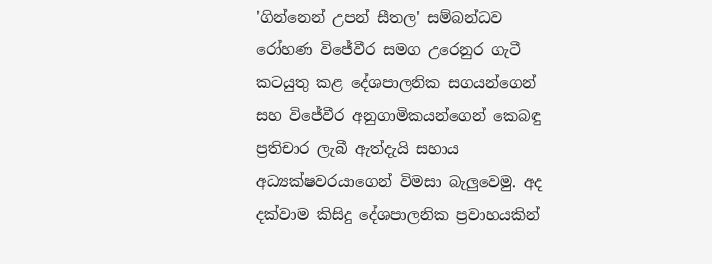'ගින්නෙන් උපන් සීතල' සම්බන්ධව රෝහණ විජේවීර සමග උරෙනුර ගැටී කටයුතු කළ දේශපාලනික සගයන්ගෙන් සහ විජේවීර අනුගාමිකයන්ගෙන් කෙබඳු ප්‍රතිචාර ලැබී ඇත්දැයි සහාය අධ්‍යක්ෂවරයාගෙන් විමසා බැලුවෙමු. අද දක්වාම කිසිදු දේශපාලනික ප්‍රවාහයකින්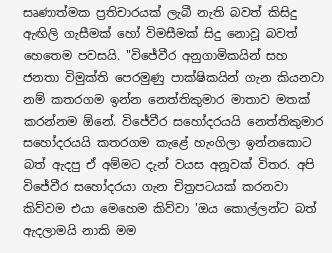සෘණාත්මක ප්‍රතිචාරයක් ලැබී නැති බවත් කිසිදු ඇඟිලි ගැසීමක් හෝ විමසීමක් සිදු නොවූ බවත් හෙතෙම පවසයි. "විජේවීර අනුගාමිකයින් සහ ජනතා විමුක්ති පෙරමුණු පාක්ෂිකයින් ගැන කියනවා නම් කතරගම ඉන්න නෙත්තිකුමාර මාතාව මතක් කරන්නම ඕනේ. විජේවීර සහෝදරයයි නෙත්තිකුමාර සහෝදරයයි කතරගම කැළේ හැංගිලා ඉන්නකොට බත් ඇදපු ඒ අම්මට දැන් වයස අනූවක් විතර. අපි විජේවීර සහෝදරයා ගැන චිත්‍රපටයක් කරනවා කිව්වම එයා මෙහෙම කිව්වා 'ඔය කොල්ලන්ට බත් ඇදලාමයි නාකි මම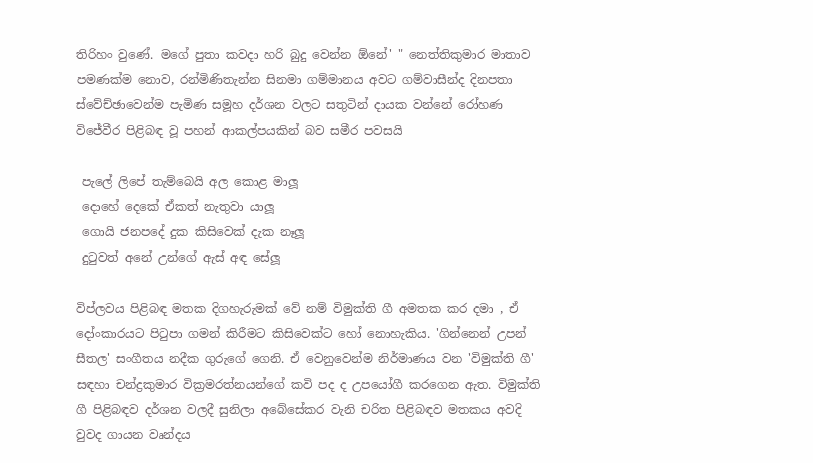තිරිහං වුණේ. මගේ පුතා කවදා හරි බුදු වෙන්න ඕනේ' " නෙත්තිකුමාර මාතාව පමණක්ම නොව, රන්මිණිතැන්න සිනමා ගම්මානය අවට ගම්වාසීන්ද දිනපතා ස්වේච්ඡාවෙන්ම පැමිණ සමූහ දර්ශන වලට සතුටින් දායක වන්නේ රෝහණ විජේවීර පිළිබඳ වූ පහන් ආකල්පයකින් බව සමීර පවසයි

 පැලේ ලිපේ තැම්බෙයි අල කොළ මාලූ
 දොහේ දෙකේ ඒකත් නැතුවා යාලූ
 ගොයි ජනපදේ දුක කිසිවෙක් දැක නෑලූ
 දුටුවත් අනේ උන්ගේ ඇස් අඳ සේලූ

විප්ලවය පිළිබඳ මතක දිගහැරුමක් වේ නම් විමුක්ති ගී අමතක කර දමා , ඒ දෝංකාරයට පිටුපා ගමන් කිරීමට කිසිවෙක්ට හෝ නොහැකිය. 'ගින්නෙන් උපන් සීතල' සංගීතය නදීක ගුරුගේ ගෙනි. ඒ වෙනුවෙන්ම නිර්මාණය වන 'විමුක්ති ගී' සඳහා චන්ද්‍රකුමාර වික්‍රමරත්නයන්ගේ කවි පද ද උපයෝගී කරගෙන ඇත. විමුක්ති ගී පිළිබඳව දර්ශන වලදී සුනිලා අබේසේකර වැනි චරිත පිළිබඳව මතකය අවදි වුවද ගායන වෘන්දය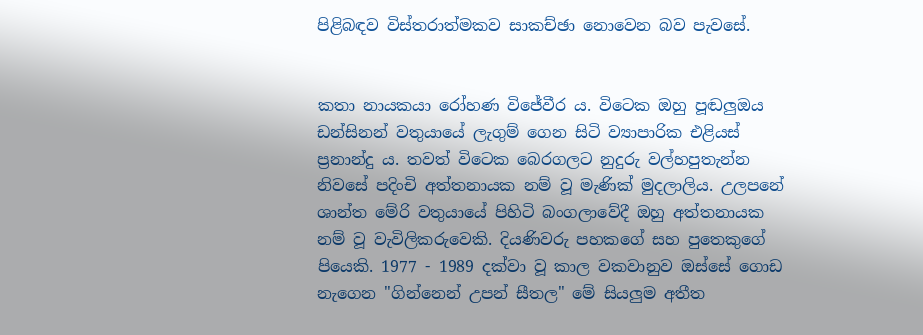පිළිබඳව විස්තරාත්මකව සාකච්ඡා නොවෙන බව පැවසේ.


කතා නායකයා රෝහණ විජේවීර ය. විටෙක ඔහු පූඬලුඔය ඩන්සිනන් වතුයායේ ලැගුම් ගෙන සිටි ව්‍යාපාරික එළියස් ප්‍රනාන්දු ය. තවත් විටෙක බෙරගලට නුදුරු වල්හපුතැන්න නිවසේ පදිංචි අත්තනායක නම් වූ මැණික් මුදලාලිය. උලපනේ ශාන්ත මේරි වතුයායේ පිහිටි බංගලාවේදී ඔහු අත්තනායක නම් වූ වැවිලිකරුවෙකි. දියණිවරු පහකගේ සහ පුතෙකුගේ පියෙකි. 1977 - 1989 දක්වා වූ කාල වකවානුව ඔස්සේ ගොඩ නැගෙන "ගින්නෙන් උපන් සීතල" මේ සියලුම අතීත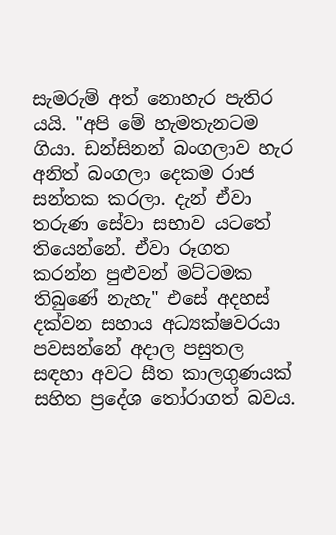සැමරුම් අත් නොහැර පැතිර යයි. "අපි මේ හැමතැනටම ගියා. ඩන්සිනන් බංගලාව හැර අනිත් බංගලා දෙකම රාජ සන්තක කරලා. දැන් ඒවා තරුණ සේවා සභාව යටතේ තියෙන්නේ. ඒවා රූගත කරන්න පුළුවන් මට්ටමක තිබුණේ නැහැ" එසේ අදහස් දක්වන සහාය අධ්‍යක්ෂවරයා පවසන්නේ අදාල පසුතල සඳහා අවට සීත කාලගුණයක් සහිත ප්‍රදේශ තෝරාගත් බවය.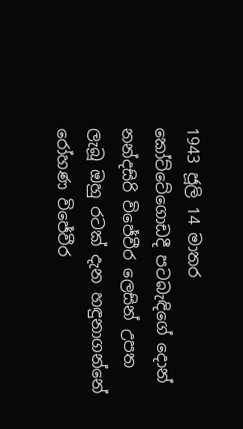1943 ජූලි 14 මාතර කෝට්‌ටේගොඩදී පටබැඳිගේ දොන් නන්දසිරි විජේවීර ලෙසින් උපත ලැබූ ඔහු රටක් දැන හඳුනාගන්නේ රෝහණ විජේවීර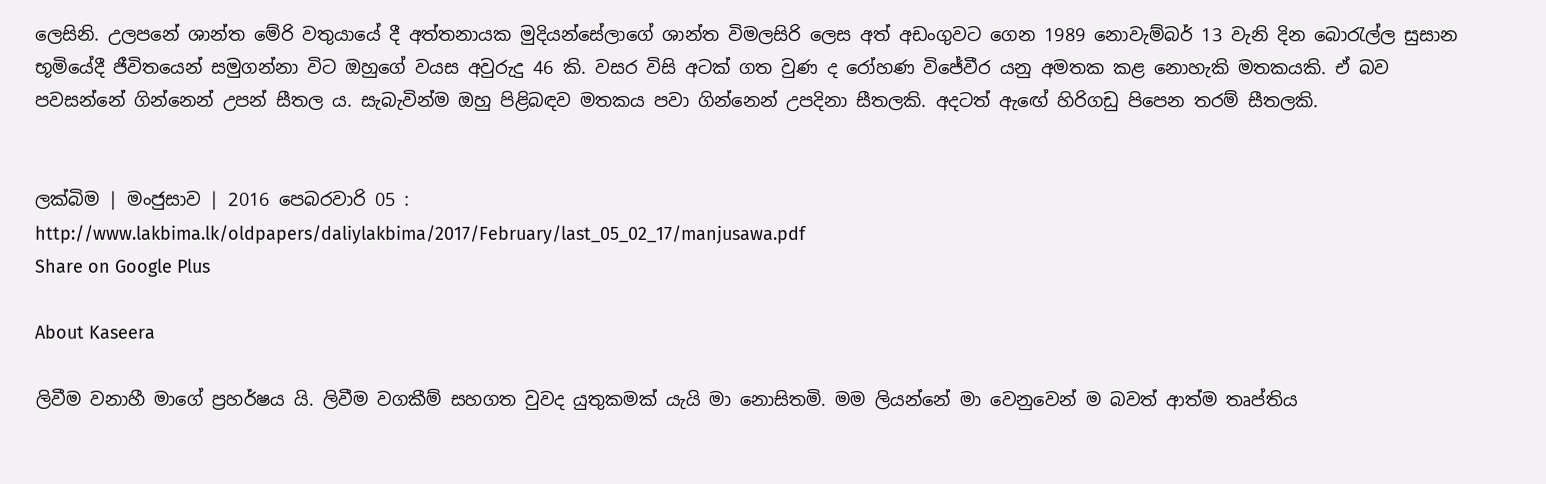ලෙසිනි. උලපනේ ශාන්ත මේරි වතුයායේ දී අත්තනායක මුදියන්සේලාගේ ශාන්ත විමලසිරි ලෙස අත් අඩංගුවට ගෙන 1989 නොවැම්බර් 13 වැනි දින බොරැල්ල සුසාන භූමියේදී ජීවිතයෙන් සමුගන්නා විට ඔහුගේ වයස අවුරුදු 46 කි. වසර විසි අටක් ගත වුණ ද රෝහණ විජේවීර යනු අමතක කළ නොහැකි මතකයකි. ඒ බව පවසන්නේ ගින්නෙන් උපන් සීතල ය. සැබැවින්ම ඔහු පිළිබඳව මතකය පවා ගින්නෙන් උපදිනා සීතලකි. අදටත් ඇඟේ හිරිගඩු පිපෙන තරම් සීතලකි.


ලක්බිම | මංජුසාව | 2016 පෙබරවාරි 05 :
http://www.lakbima.lk/oldpapers/daliylakbima/2017/February/last_05_02_17/manjusawa.pdf
Share on Google Plus

About Kaseera

ලිවීම වනාහී මාගේ ප්‍රහර්ෂය යි. ලිවීම වගකීම් සහගත වුවද යුතුකමක් යැයි මා නොසිතමි. මම ලියන්නේ මා වෙනුවෙන් ම බවත් ආත්ම තෘප්තිය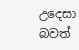උදෙසා බවත්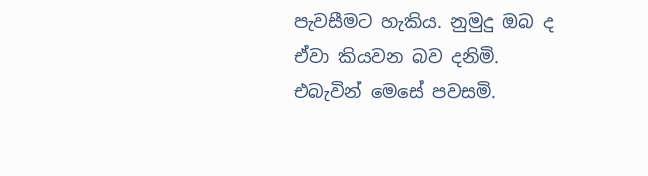පැවසීමට හැකිය. නුමුදු ඔබ ද ඒවා කියවන බව දනිමි. එබැවින් මෙසේ පවසමි.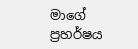මාගේ ප්‍රහර්ෂය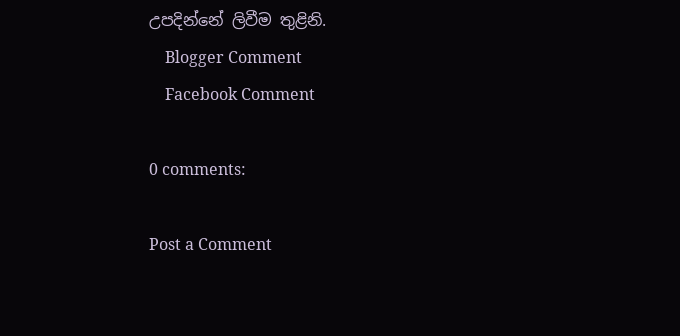උපදින්නේ ලිවීම තුළිනි.
    Blogger Comment
    Facebook Comment

0 comments:

Post a Comment